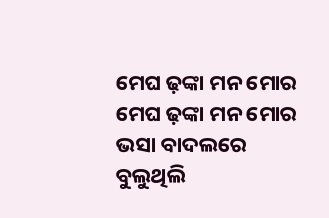ମେଘ ଢ଼ଙ୍କା ମନ ମୋର
ମେଘ ଢ଼ଙ୍କା ମନ ମୋର
ଭସା ବାଦଲରେ
ବୁଲୁଥିଲି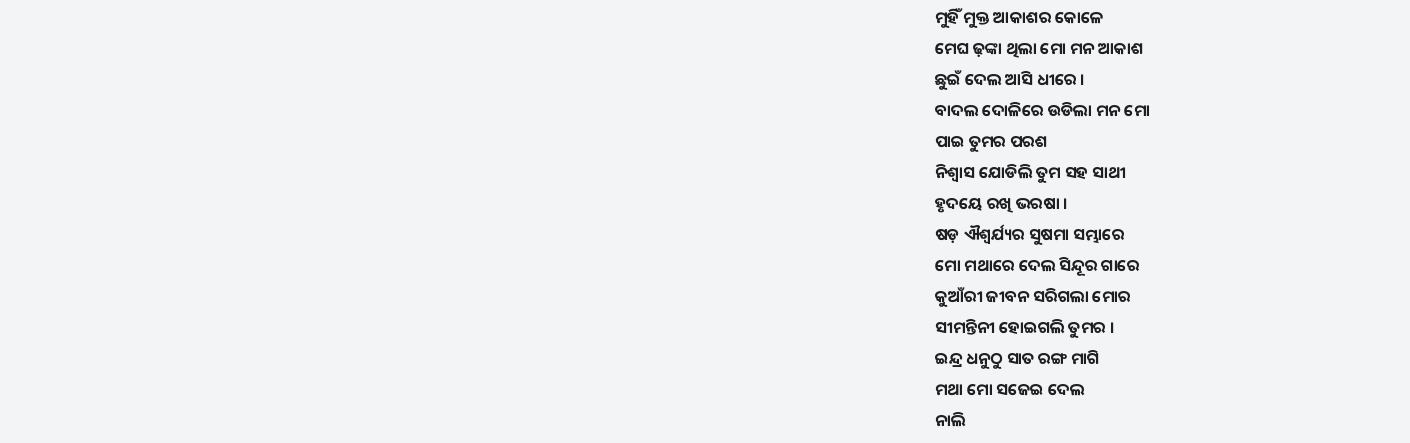ମୁହିଁ ମୁକ୍ତ ଆକାଶର କୋଳେ
ମେଘ ଢ଼ଙ୍କା ଥିଲା ମୋ ମନ ଆକାଶ
ଛୁଇଁ ଦେଲ ଆସି ଧୀରେ ।
ବାଦଲ ଦୋଳିରେ ଉଡିଲା ମନ ମୋ
ପାଇ ତୁମର ପରଶ
ନିଶ୍ୱାସ ଯୋଡିଲି ତୁମ ସହ ସାଥୀ
ହୃଦୟେ ରଖି ଭରଷା ।
ଷଡ଼ ଐଶ୍ୱର୍ଯ୍ୟର ସୁଷମା ସମ୍ଭାରେ
ମୋ ମଥାରେ ଦେଲ ସିନ୍ଦୂର ଗାରେ
କୁଆଁରୀ ଜୀବନ ସରିଗଲା ମୋର
ସୀମନ୍ତିନୀ ହୋଇଗଲି ତୁମର ।
ଇନ୍ଦ୍ର ଧନୁଠୁ ସାତ ରଙ୍ଗ ମାଗି
ମଥା ମୋ ସଜେଇ ଦେଲ
ନାଲି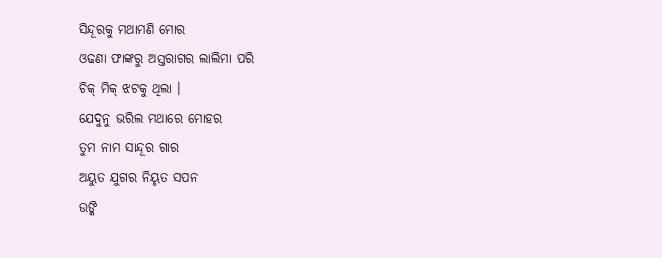ସିନ୍ଦୂରକୁ ମଥାମଣି ମୋର
ଓଢଣା ଫାଙ୍କରୁ ଅସ୍ତରାଗର ଲାଲିମା ପରି
ଚିକ୍ ମିକ୍ ଝଟକୁ ଥିଲା ।
ଯେଦୁନୁ ଭରିଲ ମଥାରେ ମୋହର
ତୁମ ନାମ ସାନ୍ଦୂର ଗାର
ଅୟୁତ ଯୁଗର ନିୟୃତ ସପନ
ଉଙ୍କି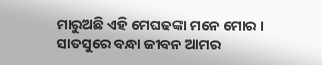ମାରୁଅଛି ଏହି ମେଘଢଙ୍କା ମନେ ମୋର ।
ସାତସୁରେ ବନ୍ଧା ଜୀବନ ଆମର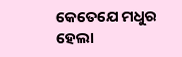କେତେଯେ ମଧୁର ହେଲା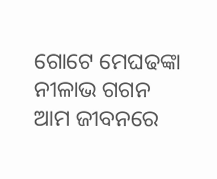ଗୋଟେ ମେଘଢଙ୍କା ନୀଳାଭ ଗଗନ
ଆମ ଜୀବନରେ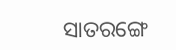ସାତରଙ୍ଗେ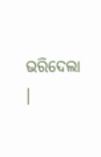ଭରିଦେଲା ।